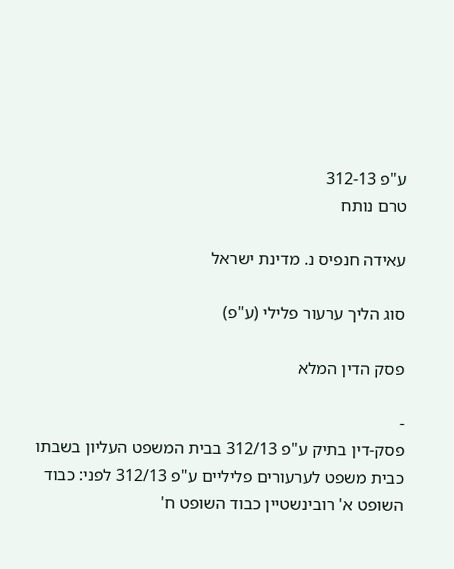ע"פ 312-13
טרם נותח

עאידה חנפיס נ. מדינת ישראל

סוג הליך ערעור פלילי (ע"פ)

פסק הדין המלא

-
פסק-דין בתיק ע"פ 312/13 בבית המשפט העליון בשבתו כבית משפט לערעורים פליליים ע"פ 312/13 לפני: כבוד השופט א' רובינשטיין כבוד השופט ח'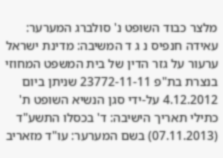מלצר כבוד השופט נ' סולברג המערער: עאידה חנפיס נ ג ד המשיבה: מדינת ישראל ערעור על גזר הדין של בית המשפט המחוזי בנצרת בת"פ 23772-11-11 שניתן ביום 4.12.2012 על-ידי סגן הנשיא השופט ת' כתילי תאריך הישיבה: ד' בכסלו התשע"ד (07.11.2013) בשם המערער: עו"ד מזאריב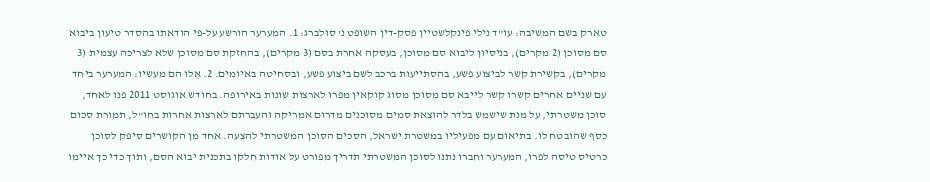טארק בשם המשיבה: עו"ד נילי פינקלשטיין פסק-דין השופט נ' סולברג: 1. המערער הורשע על-פי הודאתו בהסדר טיעון ביבוא סם מסוכן (2 מקרים), בניסיון ליבוא סם מסוכן, בעסקה אחרת בסם (3 מקרים), בהחזקת סם מסוכן שלא לצריכה עצמית (3 מקרים), בקשירת קשר לביצוע פשע, בהסתייעות ברכב לשם ביצוע פשע, ובסחיטה באיומים. 2. אֵלו הם מעשיו: המערער ביחד עם שניים אחרים קשרו קשר לייבא סם מסוכן מסוג קוקאין מפרו לארצות שונות באירופה. בחודש אוגוסט 2011 פנו לאחד, סוכן משטרתי, על מנת שישמש בלדר להוצאת סמים מסוכנים מדרום אמריקה והעברתם לארצות אחרות בחו"ל, תמורת סכום כסף שהובטח לו. בתיאום עם מפעיליו במשטרת ישראל, הסכים הסוכן המשטרתי להצעה. אחד מן הקושרים סיפק לסוכן כרטיס טיסה לפרו, המערער וחברו נתנו לסוכן המשטרתי תדריך מפורט על אודות חלקו בתכנית יבוא הסם, ותוך כדי כך איימו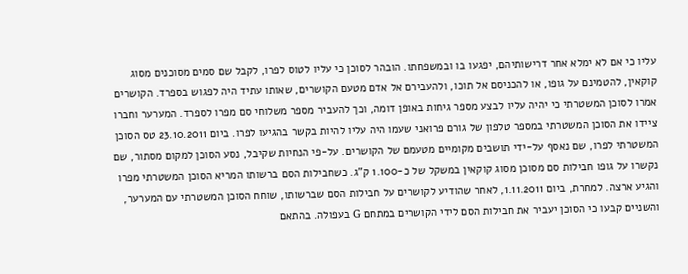עליו כי אם לא ימלא אחר דרישותיהם, יפגעו בו ובמשפחתו. הובהר לסוכן כי עליו לטוס לפרו, לקבל שם סמים מסוכנים מסוג קוקאין, להטמינם על גופו, או להכניסם אל תוכו, ולהעבירם אל אדם מטעם הקושרים, שאותו עתיד היה לפגוש בספרד. הקושרים אמרו לסוכן המשטרתי כי יהיה עליו לבצע מספר גיחות באופן דומה, וכך להעביר מספר משלוחי סם מפרו לספרד. המערער וחברו ציידו את הסוכן המשטרתי במספר טלפון של גורם פרואני שעמו היה עליו להיות בקשר בהגיעו לפרו. ביום 23.10.2011 טס הסוכן המשטרתי לפרו, שם נאסף על-ידי תושבים מקומיים מטעמם של הקושרים. על-פי הנחיות שקיבל, נסע הסוכן למקום מסתור, שם נקשרו על גופו חבילות סם מסוכן מסוג קוקאין במשקל של כ-1.100 ק"ג. כשחבילות הסם ברשותו המריא הסוכן המשטרתי מפרו והגיע ארצה. למחרת, ביום 1.11.2011, לאחר שהודיע לקושרים על חבילות הסם שברשותו, שוחח הסוכן המשטרתי עם המערער, והשניים קבעו כי הסוכן יעביר את חבילות הסם לידי הקושרים במתחם G בעפולה. בהתאם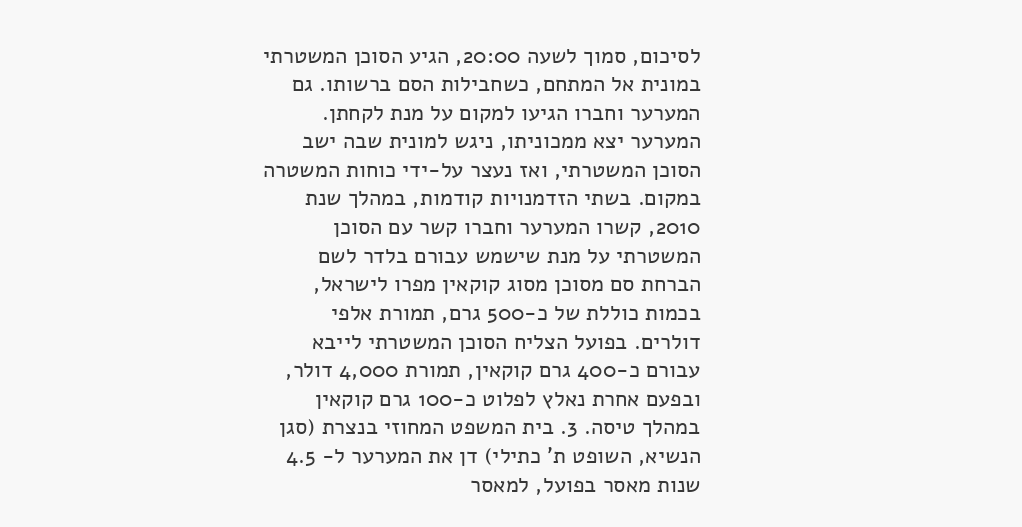לסיכום, סמוך לשעה 20:00, הגיע הסוכן המשטרתי במונית אל המתחם, כשחבילות הסם ברשותו. גם המערער וחברו הגיעו למקום על מנת לקחתן. המערער יצא ממכוניתו, ניגש למונית שבה ישב הסוכן המשטרתי, ואז נעצר על-ידי כוחות המשטרה במקום. בשתי הזדמנויות קודמות, במהלך שנת 2010, קשרו המערער וחברו קשר עם הסוכן המשטרתי על מנת שישמש עבורם בלדר לשם הברחת סם מסוכן מסוג קוקאין מפרו לישראל, בכמות כוללת של כ-500 גרם, תמורת אלפי דולרים. בפועל הצליח הסוכן המשטרתי לייבא עבורם כ-400 גרם קוקאין, תמורת 4,000 דולר, ובפעם אחרת נאלץ לפלוט כ-100 גרם קוקאין במהלך טיסה. 3. בית המשפט המחוזי בנצרת (סגן הנשיא, השופט ת' כתילי) דן את המערער ל- 4.5 שנות מאסר בפועל, למאסר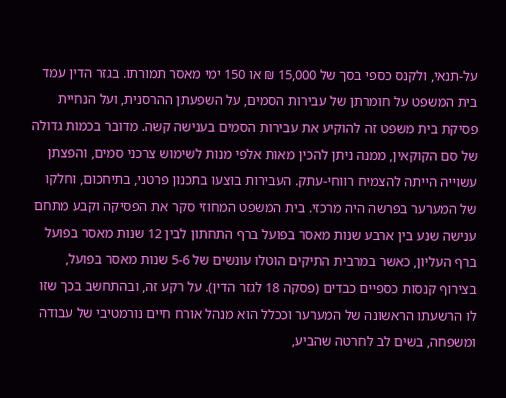על-תנאי, ולקנס כספי בסך של 15,000 ₪ או 150 ימי מאסר תמורתו. בגזר הדין עמד בית המשפט על חומרתן של עבירות הסמים, על השפעתן ההרסנית, ועל הנחיית פסיקת בית משפט זה להוקיע את עבירות הסמים בענישה קשה. מדובר בכמות גדולה של סם הקוקאין, ממנה ניתן להכין מאות אלפי מנות לשימוש צרכני סמים, והפצתן עשוייה הייתה להצמיח רווחי-עתק. העבירות בוצעו בתכנון פרטני, בתיחכום, וחלקו של המערער בפרשה היה מרכזי. בית המשפט המחוזי סקר את הפסיקה וקבע מתחם ענישה שנע בין ארבע שנות מאסר בפועל ברף התחתון לבין 12 שנות מאסר בפועל ברף העליון, כאשר במרבית התיקים הוטלו עונשים של 5-6 שנות מאסר בפועל, בצירוף קנסות כספיים כבדים (פסקה 18 לגזר הדין). על רקע זה, ובהתחשב בכך שזו לו הרשעתו הראשונה של המערער וככלל הוא מנהל אורח חיים נורמטיבי של עבודה ומשפחה, בשים לב לחרטה שהביע,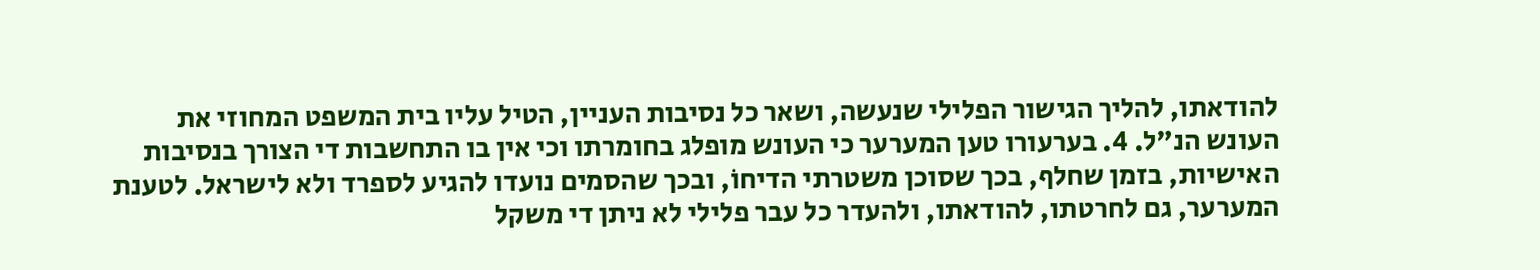להודאתו, להליך הגישור הפלילי שנעשה, ושאר כל נסיבות העניין, הטיל עליו בית המשפט המחוזי את העונש הנ"ל. 4. בערעורו טען המערער כי העונש מופלג בחומרתו וכי אין בו התחשבות די הצורך בנסיבות האישיות, בזמן שחלף, בכך שסוכן משטרתי הדיחוֹ, ובכך שהסמים נועדו להגיע לספרד ולא לישראל. לטענת המערער, גם לחרטתו, להודאתו, ולהעדר כל עבר פלילי לא ניתן די משקל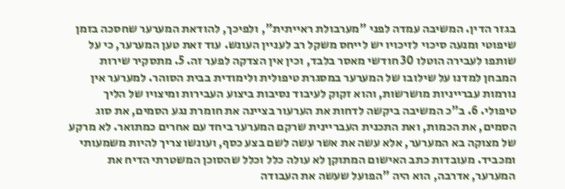בגזר הדין. המשיבה עמדה לפני "מערבולת ראייתית", ולפיכך, להודאת המערער שחסכה בזמן שיפוטי ומנעה סיכוי לזיכויו יש לייחס משקל רב לעניין העונש. עוד זאת טען המערער, כי על שותפו לעבירה הוטלו 30 חודשי מאסר בלבד, וכין אין הצדקה לפער זה. 5. מתסקיר שירות המבחן למדנו על שילובו של המערער במסגרת טיפולית ולימודית בבית הסוהר. למערער אין נורמות עברייניות מושרשות, והוא זקוק לעיבוד נסיבות ביצוע העבירות ומיצויו של הליך טיפולי. 6. ב"כ המשיבה ביקשה לדחות את הערעור בציינה את חומרת נגע הסמים, את סוג הסמים, את הכמות, ואת התכנית העבריינית שרקם המערער ביחד עם אחרים כמתואר. לא מרקע של מצוקה בא המערער, אלא עשה את אשר עשה לשם בצע כסף, ועונשו צריך להיות משמעותי ומכביד. מעובדות כתב האישום המתוקן לא עולה כלל וכלל שהסוכן המשטרתי הדיח את המערער, אדרבה, הוא היה "הפועל שעשה את העבודה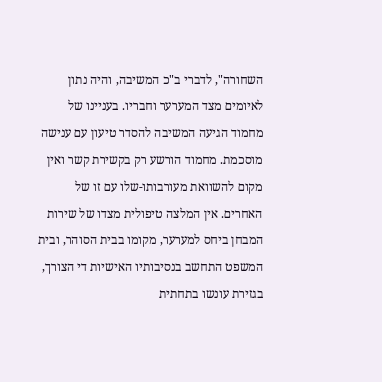השחורה", לדברי ב"כ המשיבה, והיה נתון לאיומים מצד המערער וחבריו. בעניינו של מחמוד הגיעה המשיבה להסדר טיעון עם ענישה מוסכמת. מחמוד הורשע רק בקשירת קשר ואין מקום להשוואת מעורבותו-שלו עם זו של האחרים. אין המלצה טיפולית מצדו של שירות המבחן ביחס למערער, מקומו בבית הסוהר, ובית המשפט התחשב בנסיבותיו האישיות די הצורך, בגזירת עונשו בתחתית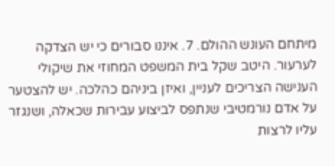מיתחם העונש ההולם. 7. איננו סבורים כי יש הצדקה לערעור. היטב שקל בית המשפט המחוזי את שיקולי הענישה הצריכים לעניין, ואיזן ביניהם כהלכה. יש להצטער על אדם נורמטיבי שנתפס לביצוע עבירות שכאלה, ושנגזר עליו לרצות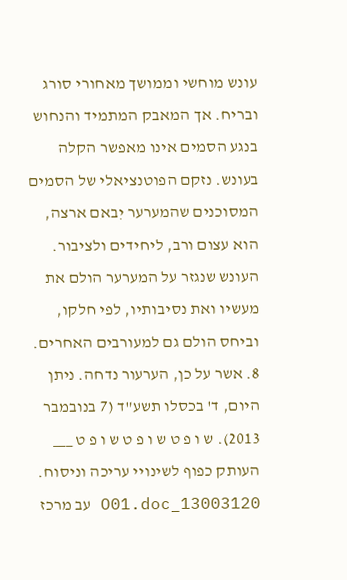עונש מוחשי וממושך מאחורי סורג ובריח. אך המאבק המתמיד והנחוש בנגע הסמים אינו מאפשר הקלה בעונש. נזקם הפוטנציאלי של הסמים המסוכנים שהמערער יִבאם ארצה, הוא עצום ורב, ליחידים ולציבור. העונש שנגזר על המערער הולם את מעשיו ואת נסיבותיו, לפי חלקו, וביחס הולם גם למעורבים האחרים. 8. אשר על כן, הערעור נדחה. ניתן היום, ד' בכסלו תשע"ד (7 בנובמבר 2013). ש ו פ ט ש ו פ ט ש ו פ ט ___ העותק כפוף לשינויי עריכה וניסוח. 13003120_O01.doc עב מרכז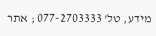מידע, טל' 077-2703333 ; אתר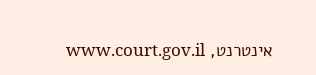אינטרנט, www.court.gov.il